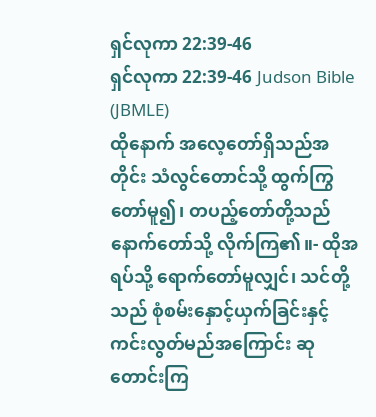ရှင်လုကာ 22:39-46
ရှင်လုကာ 22:39-46 Judson Bible (JBMLE)
ထိုနောက် အလေ့တော်ရှိသည်အတိုင်း သံလွင်တောင်သို့ ထွက်ကြွတော်မူ၍၊ တပည့်တော်တို့သည် နောက်တော်သို့ လိုက်ကြ၏။- ထိုအရပ်သို့ ရောက်တော်မူလျှင်၊ သင်တို့သည် စုံစမ်းနှောင့်ယှက်ခြင်းနှင့် ကင်းလွတ်မည်အကြောင်း ဆုတောင်းကြ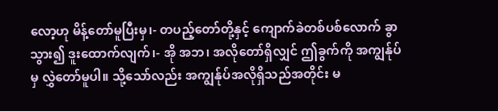လော့ဟု မိန့်တော်မူပြီးမှ၊- တပည့်တော်တို့နှင့် ကျောက်ခဲတစ်ပစ်လောက် ခွာသွား၍ ဒူးထောက်လျက်၊- အို အဘ၊ အလိုတော်ရှိလျှင် ဤခွက်ကို အကျွန်ုပ်မှ လွှဲတော်မူပါ။ သို့သော်လည်း အကျွန်ုပ်အလိုရှိသည်အတိုင်း မ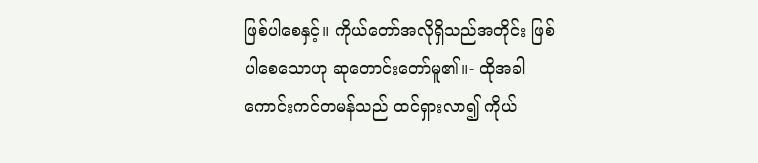ဖြစ်ပါစေနှင့်။ ကိုယ်တော်အလိုရှိသည်အတိုင်း ဖြစ်ပါစေသောဟု ဆုတောင်းတော်မူ၏။- ထိုအခါ ကောင်းကင်တမန်သည် ထင်ရှားလာ၍ ကိုယ်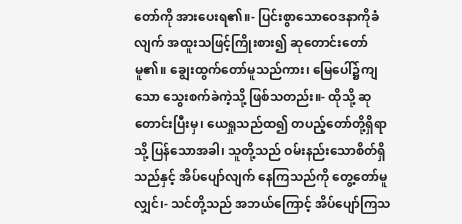တော်ကို အားပေးရ၏။- ပြင်းစွာသောဝေဒနာကိုခံလျက် အထူးသဖြင့်ကြိုးစား၍ ဆုတောင်းတော်မူ၏။ ချွေးထွက်တော်မူသည်ကား၊ မြေပေါ်၌ကျသော သွေးစက်ခဲကဲ့သို့ ဖြစ်သတည်း။- ထိုသို့ ဆုတောင်းပြီးမှ၊ ယေရှုသည်ထ၍ တပည့်တော်တို့ရှိရာသို့ ပြန်သောအခါ၊ သူတို့သည် ဝမ်းနည်းသောစိတ်ရှိသည်နှင့် အိပ်ပျော်လျက် နေကြသည်ကို တွေ့တော်မူလျှင်၊- သင်တို့သည် အဘယ်ကြောင့် အိပ်ပျော်ကြသ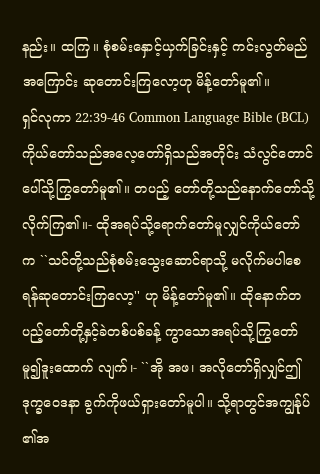နည်း။ ထကြ။ စုံစမ်းနှောင့်ယှက်ခြင်းနှင့် ကင်းလွတ်မည်အကြောင်း ဆုတောင်းကြလော့ဟု မိန့်တော်မူ၏။
ရှင်လုကာ 22:39-46 Common Language Bible (BCL)
ကိုယ်တော်သည်အလေ့တော်ရှိသည်အတိုင်း သံလွင်တောင်ပေါ်သို့ကြွတော်မူ၏။ တပည့် တော်တို့သည်နောက်တော်သို့လိုက်ကြ၏။- ထိုအရပ်သို့ရောက်တော်မူလျှင်ကိုယ်တော် က ``သင်တို့သည်စုံစမ်းသွေးဆောင်ရာသို့ မလိုက်မပါစေရန်ဆုတောင်းကြလော့'' ဟု မိန့်တော်မူ၏။ ထိုနောက်တပည့်တော်တို့နှင့်ခဲတစ်ပစ်ခန့် ကွာသောအရပ်သို့ကြွတော်မူ၍ဒူးထောက် လျက်၊- ``အို အဖ၊ အလိုတော်ရှိလျှင်ဤဒုက္ခဝေဒနာ ခွက်ကိုဖယ်ရှားတော်မူပါ။ သို့ရာတွင်အကျွန်ုပ် ၏အ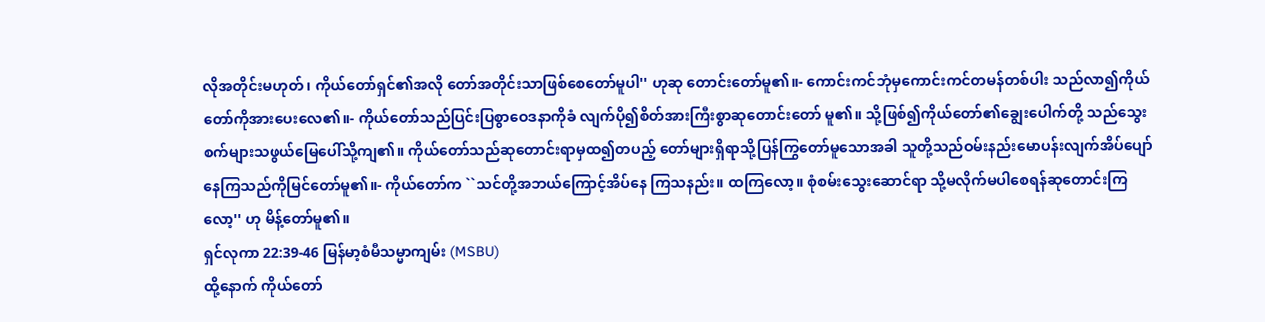လိုအတိုင်းမဟုတ်၊ ကိုယ်တော်ရှင်၏အလို တော်အတိုင်းသာဖြစ်စေတော်မူပါ'' ဟုဆု တောင်းတော်မူ၏။- ကောင်းကင်ဘုံမှကောင်းကင်တမန်တစ်ပါး သည်လာ၍ကိုယ်တော်ကိုအားပေးလေ၏။- ကိုယ်တော်သည်ပြင်းပြစွာဝေဒနာကိုခံ လျက်ပို၍စိတ်အားကြီးစွာဆုတောင်းတော် မူ၏။ သို့ဖြစ်၍ကိုယ်တော်၏ချွေးပေါက်တို့ သည်သွေးစက်များသဖွယ်မြေပေါ်သို့ကျ၏။ ကိုယ်တော်သည်ဆုတောင်းရာမှထ၍တပည့် တော်များရှိရာသို့ပြန်ကြွတော်မူသောအခါ သူတို့သည်ဝမ်းနည်းမောပန်းလျက်အိပ်ပျော် နေကြသည်ကိုမြင်တော်မူ၏။- ကိုယ်တော်က ``သင်တို့အဘယ်ကြောင့်အိပ်နေ ကြသနည်း။ ထကြလော့။ စုံစမ်းသွေးဆောင်ရာ သို့မလိုက်မပါစေရန်ဆုတောင်းကြလော့'' ဟု မိန့်တော်မူ၏။
ရှင်လုကာ 22:39-46 မြန်မာ့စံမီသမ္မာကျမ်း (MSBU)
ထို့နောက် ကိုယ်တော်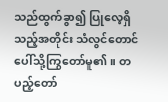သည်ထွက်ခွာ၍ ပြုလေ့ရှိသည့်အတိုင်း သံလွင်တောင်ပေါ်သို့ကြွတော်မူ၏။ တပည့်တော်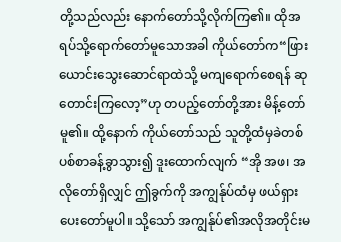တို့သည်လည်း နောက်တော်သို့လိုက်ကြ၏။ ထိုအရပ်သို့ရောက်တော်မူသောအခါ ကိုယ်တော်က“ဖြားယောင်းသွေးဆောင်ရာထဲသို့ မကျရောက်စေရန် ဆုတောင်းကြလော့”ဟု တပည့်တော်တို့အား မိန့်တော်မူ၏။ ထို့နောက် ကိုယ်တော်သည် သူတို့ထံမှခဲတစ်ပစ်စာခန့်ခွာသွား၍ ဒူးထောက်လျက် “အို အဖ၊ အလိုတော်ရှိလျှင် ဤခွက်ကို အကျွန်ုပ်ထံမှ ဖယ်ရှားပေးတော်မူပါ။ သို့သော် အကျွန်ုပ်၏အလိုအတိုင်းမ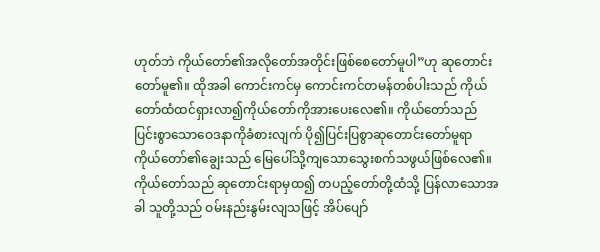ဟုတ်ဘဲ ကိုယ်တော်၏အလိုတော်အတိုင်းဖြစ်စေတော်မူပါ”ဟု ဆုတောင်းတော်မူ၏။ ထိုအခါ ကောင်းကင်မှ ကောင်းကင်တမန်တစ်ပါးသည် ကိုယ်တော်ထံထင်ရှားလာ၍ကိုယ်တော်ကိုအားပေးလေ၏။ ကိုယ်တော်သည် ပြင်းစွာသောဝေဒနာကိုခံစားလျက် ပို၍ပြင်းပြစွာဆုတောင်းတော်မူရာ ကိုယ်တော်၏ချွေးသည် မြေပေါ်သို့ကျသောသွေးစက်သဖွယ်ဖြစ်လေ၏။ ကိုယ်တော်သည် ဆုတောင်းရာမှထ၍ တပည့်တော်တို့ထံသို့ ပြန်လာသောအခါ သူတို့သည် ဝမ်းနည်းနွမ်းလျသဖြင့် အိပ်ပျော်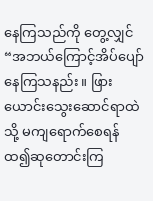နေကြသည်ကို တွေ့လျှင် “အဘယ်ကြောင့်အိပ်ပျော်နေကြသနည်း။ ဖြားယောင်းသွေးဆောင်ရာထဲသို့ မကျရောက်စေရန် ထ၍ဆုတောင်းကြ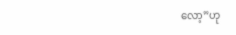လော့”ဟု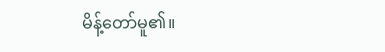မိန့်တော်မူ၏။